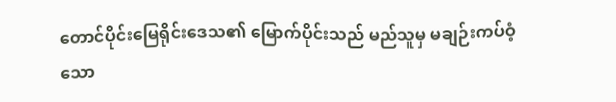တောင်ပိုင်းမြေရိုင်းဒေသ၏ မြောက်ပိုင်းသည် မည်သူမှ မချဉ်းကပ်ဝံ့သော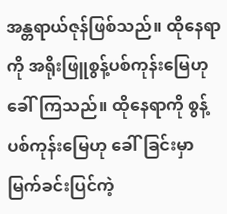အန္တရာယ်ဇုန်ဖြစ်သည်။ ထိုနေရာကို အရိုးဖြူစွန့်ပစ်ကုန်းမြေဟု ခေါ်ကြသည်။ ထိုနေရာကို စွန့်ပစ်ကုန်းမြေဟု ခေါ်ခြင်းမှာ မြက်ခင်းပြင်ကဲ့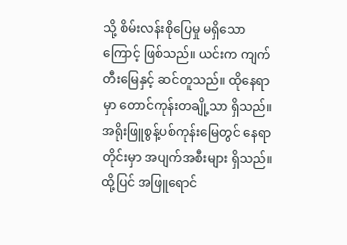သို့ စိမ်းလန်းစိုပြေမှု မရှိသောကြောင့် ဖြစ်သည်။ ယင်းက ကျက်တီးမြေနှင့် ဆင်တူသည်။ ထိုနေရာမှာ တောင်ကုန်းတချို့သာ ရှိသည်။
အရိုးဖြူစွန့်ပစ်ကုန်းမြေတွင် နေရာတိုင်းမှာ အပျက်အစီးများ ရှိသည်။ ထို့ပြင် အဖြူရောင်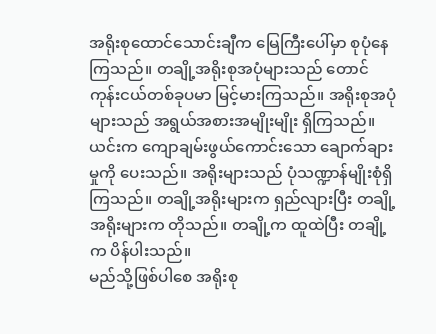အရိုးစုထောင်သောင်းချီက မြေကြီးပေါ်မှာ စုပုံနေကြသည်။ တချို့အရိုးစုအပုံများသည် တောင်ကုန်းငယ်တစ်ခုပမာ မြင့်မားကြသည်။ အရိုးစုအပုံများသည် အရွယ်အစားအမျိုးမျိုး ရှိကြသည်။ ယင်းက ကျောချမ်းဖွယ်ကောင်းသော ချောက်ချားမှုကို ပေးသည်။ အရိုးများသည် ပုံသဏ္ဍာန်မျိုးစုံရှိကြသည်။ တချို့အရိုးများက ရှည်လျားပြီး တချို့အရိုးများက တိုသည်။ တချို့က ထူထဲပြီး တချို့က ပိန်ပါးသည်။
မည်သို့ဖြစ်ပါစေ အရိုးစု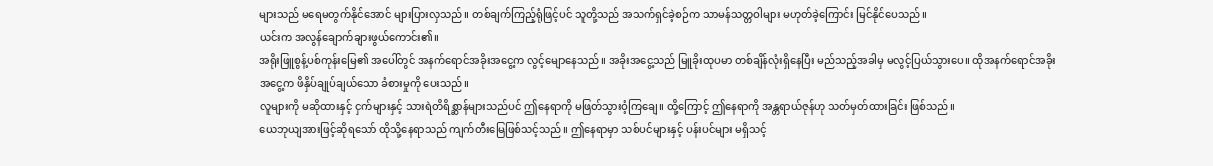များသည် မရေမတွက်နိုင်အောင် များပြားလှသည်။ တစ်ချက်ကြည့်ရုံဖြင့်ပင် သူတို့သည် အသက်ရှင်ခဲ့စဉ်က သာမန်သတ္တဝါများ မဟုတ်ခဲ့ကြောင်း မြင်နိုင်ပေသည်။
ယင်းက အလွန်ချောက်ချားဖွယ်ကောင်း၏။
အရိုးဖြူစွန့်ပစ်ကုန်းမြေ၏ အပေါ်တွင် အနက်ရောင်အခိုးအငွေ့က လွင့်မျောနေသည်။ အခိုးအငွေ့သည် မြူခိုးထုပမာ တစ်ချိန်လုံးရှိနေပြီး မည်သည့်အခါမှ မလွင့်ပြယ်သွားပေ။ ထိုအနက်ရောင်အခိုးအငွေ့က ဖိနှိပ်ချုပ်ချယ်သော ခံစားမှုကို ပေးသည်။
လူများကို မဆိုထားနှင့် ငှက်များနှင့် သားရဲတိရိစ္ဆာန်များသည်ပင် ဤနေရာကို မဖြတ်သွားဝံ့ကြချေ။ ထို့ကြောင့် ဤနေရာကို အန္တရာယ်ဇုန်ဟု သတ်မှတ်ထားခြင်း ဖြစ်သည်။
ယေဘုယျအားဖြင့်ဆိုရသော် ထိုသို့နေရာသည် ကျက်တီးမြေဖြစ်သင့်သည်။ ဤနေရာမှာ သစ်ပင်များနှင့် ပန်းပင်များ မရှိသင့်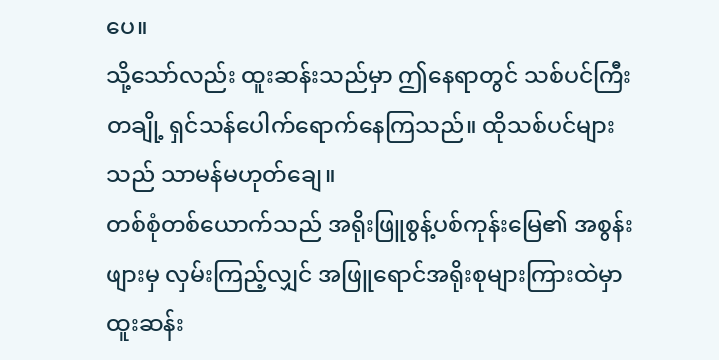ပေ။
သို့သော်လည်း ထူးဆန်းသည်မှာ ဤနေရာတွင် သစ်ပင်ကြီးတချို့ ရှင်သန်ပေါက်ရောက်နေကြသည်။ ထိုသစ်ပင်များသည် သာမန်မဟုတ်ချေ။
တစ်စုံတစ်ယောက်သည် အရိုးဖြူစွန့်ပစ်ကုန်းမြေ၏ အစွန်းဖျားမှ လှမ်းကြည့်လျှင် အဖြူရောင်အရိုးစုများကြားထဲမှာ ထူးဆန်း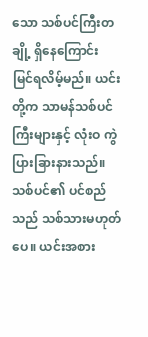သော သစ်ပင်ကြီးတချို့ ရှိနေကြောင်း မြင်ရလိမ့်မည်။ ယင်းတို့က သာမန်သစ်ပင်ကြီးများနှင့် လုံးဝ ကွဲပြားခြားနားသည်။ သစ်ပင်၏ ပင်စည်သည် သစ်သားမဟုတ်ပေ။ ယင်းအစား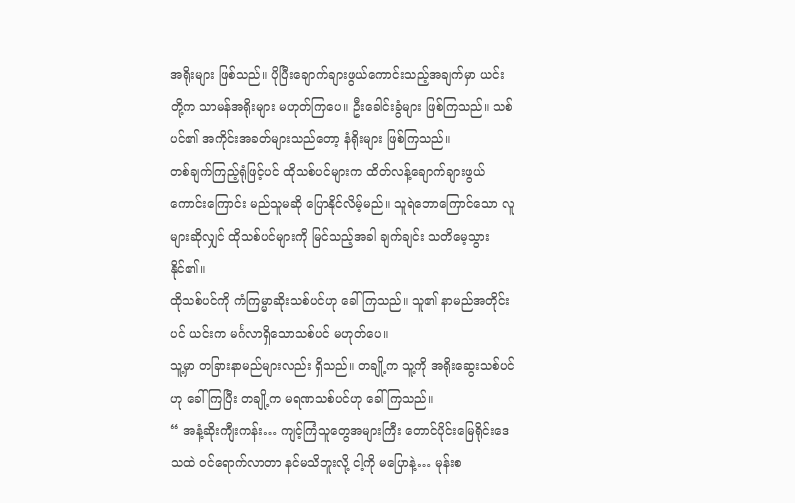အရိုးများ ဖြစ်သည်။ ပိုပြီးချောက်ချားဖွယ်ကောင်းသည့်အချက်မှာ ယင်းတို့က သာမန်အရိုးများ မဟုတ်ကြပေ။ ဦးခေါင်းခွံများ ဖြစ်ကြသည်။ သစ်ပင်၏ အကိုင်းအခတ်များသည်တော့ နံရိုးများ ဖြစ်ကြသည်။
တစ်ချက်ကြည့်ရုံဖြင့်ပင် ထိုသစ်ပင်များက ထိတ်လန့်ချောက်ချားဖွယ်ကောင်းကြောင်း မည်သူမဆို ပြောနိုင်လိမ့်မည်။ သူရဲဘောကြောင်သော လူများဆိုလျှင် ထိုသစ်ပင်များကို မြင်သည့်အခါ ချက်ချင်း သတိမေ့သွားနိုင်၏။
ထိုသစ်ပင်ကို ကံကြမ္မာဆိုးသစ်ပင်ဟု ခေါ်ကြသည်။ သူ၏ နာမည်အတိုင်းပင် ယင်းက မင်္ဂလာရှိသောသစ်ပင် မဟုတ်ပေ။
သူ့မှာ တခြားနာမည်များလည်း ရှိသည်။ တချို့က သူ့ကို အရိုးဆွေးသစ်ပင်ဟု ခေါ်ကြပြီး တချို့က မရဏသစ်ပင်ဟု ခေါ်ကြသည်။
“ အနံ့ဆိုးကျီးကန်း… ကျင့်ကြံသူတွေအများကြီး တောင်ပိုင်းမြေရိုင်းဒေသထဲ ဝင်ရောက်လာတာ နင်မသိဘူးလို့ ငါ့ကို မပြောနဲ့… မုန်းစ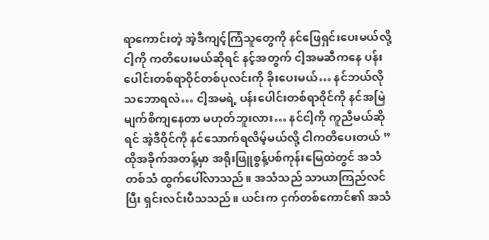ရာကောင်းတဲ့ အဲ့ဒီကျင့်ကြံသူတွေကို နင်ဖြေရှင်းပေးမယ်လို့ ငါ့ကို ကတိပေးမယ်ဆိုရင် နင့်အတွက် ငါ့အမဆီကနေ ပန်းပေါင်းတစ်ရာဝိုင်တစ်ပုလင်းကို ခိုးပေးမယ်… နင်ဘယ်လိုသဘောရလဲ… ငါ့အမရဲ့ ပန်းပေါင်းတစ်ရာဝိုင်ကို နင်အမြဲမျက်စိကျနေတာ မဟုတ်ဘူးလား… နင်ငါ့ကို ကူညီမယ်ဆိုရင် အဲ့ဒီဝိုင်ကို နင်သောက်ရလိမ့်မယ်လို့ ငါကတိပေးတယ် ”
ထိုအခိုက်အတန့်မှာ အရိုးဖြူစွန့်ပစ်ကုန်းမြေထဲတွင် အသံတစ်သံ ထွက်ပေါ်လာသည်။ အသံသည် သာယာကြည်လင်ပြီး ရှင်းလင်းပီသသည်။ ယင်းက ငှက်တစ်ကောင်၏ အသံ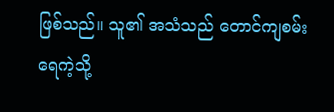ဖြစ်သည်။ သူ၏ အသံသည် တောင်ကျစမ်းရေကဲ့သို့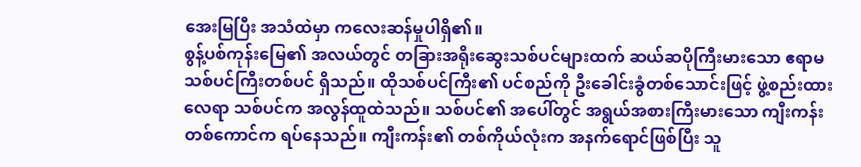အေးမြပြီး အသံထဲမှာ ကလေးဆန်မှုပါရှိ၏။
စွန့်ပစ်ကုန်းမြေ၏ အလယ်တွင် တခြားအရိုးဆွေးသစ်ပင်များထက် ဆယ်ဆပိုကြီးမားသော ဧရာမသစ်ပင်ကြီးတစ်ပင် ရှိသည်။ ထိုသစ်ပင်ကြီး၏ ပင်စည်ကို ဦးခေါင်းခွံတစ်သောင်းဖြင့် ဖွဲ့စည်းထားလေရာ သစ်ပင်က အလွန်ထူထဲသည်။ သစ်ပင်၏ အပေါ်တွင် အရွယ်အစားကြီးမားသော ကျီးကန်းတစ်ကောင်က ရပ်နေသည်။ ကျီးကန်း၏ တစ်ကိုယ်လုံးက အနက်ရောင်ဖြစ်ပြီး သူ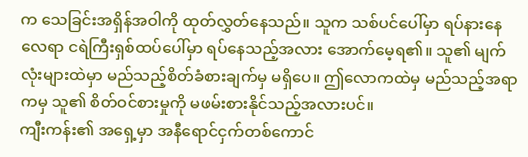က သေခြင်းအရှိန်အဝါကို ထုတ်လွှတ်နေသည်။ သူက သစ်ပင်ပေါ်မှာ ရပ်နားနေလေရာ ငရဲကြီးရှစ်ထပ်ပေါ်မှာ ရပ်နေသည့်အလား အောက်မေ့ရ၏။ သူ၏ မျက်လုံးများထဲမှာ မည်သည့်စိတ်ခံစားချက်မှ မရှိပေ။ ဤလောကထဲမှ မည်သည့်အရာကမှ သူ၏ စိတ်ဝင်စားမှုကို မဖမ်းစားနိုင်သည့်အလားပင်။
ကျီးကန်း၏ အရှေ့မှာ အနီရောင်ငှက်တစ်ကောင်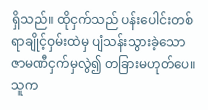ရှိသည်။ ထိုငှက်သည် ပန်းပေါင်းတစ်ရာချိုင့်ဝှမ်းထဲမှ ပျံသန်းသွားခဲ့သော ဇာမဏီငှက်မှလွဲ၍ တခြားမဟုတ်ပေ။ သူက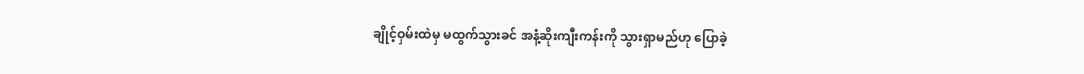ချိုင့်ဝှမ်းထဲမှ မထွက်သွားခင် အနံ့ဆိုးကျီးကန်းကို သွားရှာမည်ဟု ပြောခဲ့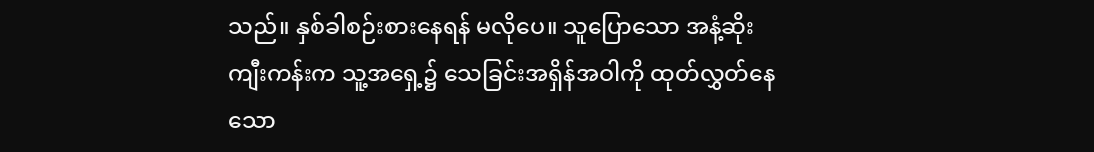သည်။ နှစ်ခါစဉ်းစားနေရန် မလိုပေ။ သူပြောသော အနံ့ဆိုးကျီးကန်းက သူ့အရှေ့၌ သေခြင်းအရှိန်အဝါကို ထုတ်လွှတ်နေသော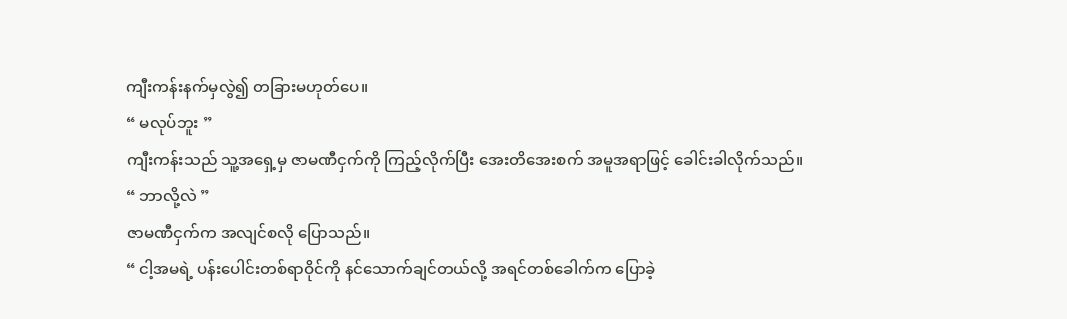ကျီးကန်းနက်မှလွဲ၍ တခြားမဟုတ်ပေ။
“ မလုပ်ဘူး ”
ကျီးကန်းသည် သူ့အရှေ့မှ ဇာမဏီငှက်ကို ကြည့်လိုက်ပြီး အေးတိအေးစက် အမူအရာဖြင့် ခေါင်းခါလိုက်သည်။
“ ဘာလို့လဲ ”
ဇာမဏီငှက်က အလျင်စလို ပြောသည်။
“ ငါ့အမရဲ့ ပန်းပေါင်းတစ်ရာဝိုင်ကို နင်သောက်ချင်တယ်လို့ အရင်တစ်ခေါက်က ပြောခဲ့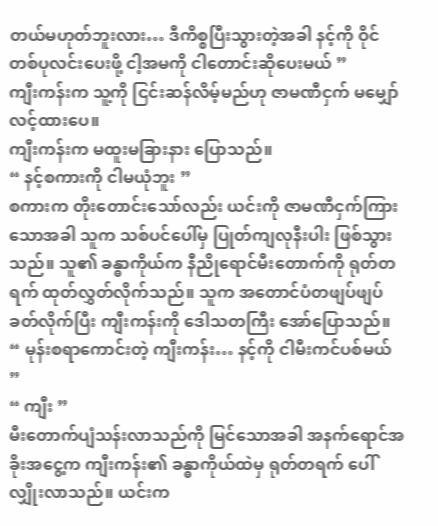တယ်မဟုတ်ဘူးလား… ဒီကိစ္စပြီးသွားတဲ့အခါ နင့်ကို ဝိုင်တစ်ပုလင်းပေးဖို့ ငါ့အမကို ငါတောင်းဆိုပေးမယ် ”
ကျီးကန်းက သူ့ကို ငြင်းဆန်လိမ့်မည်ဟု ဇာမဏီငှက် မမျှော်လင့်ထားပေ။
ကျီးကန်းက မထူးမခြားနား ပြောသည်။
“ နင့်စကားကို ငါမယုံဘူး ”
စကားက တိုးတောင်းသော်လည်း ယင်းကို ဇာမဏီငှက်ကြားသောအခါ သူက သစ်ပင်ပေါ်မှ ပြုတ်ကျလုနီးပါး ဖြစ်သွားသည်။ သူ၏ ခန္ဓာကိုယ်က နီညိုရောင်မီးတောက်ကို ရုတ်တရက် ထုတ်လွှတ်လိုက်သည်။ သူက အတောင်ပံတဖျပ်ဖျပ်ခတ်လိုက်ပြီး ကျီးကန်းကို ဒေါသတကြီး အော်ပြောသည်။
“ မုန်းစရာကောင်းတဲ့ ကျီးကန်း… နင့်ကို ငါမီးကင်ပစ်မယ် ”
“ ကျီး ”
မီးတောက်ပျံသန်းလာသည်ကို မြင်သောအခါ အနက်ရောင်အခိုးအငွေ့က ကျီးကန်း၏ ခန္ဓာကိုယ်ထဲမှ ရုတ်တရက် ပေါ်လျှိုးလာသည်။ ယင်းက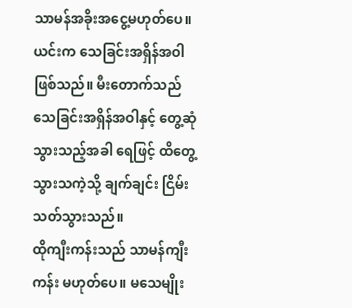သာမန်အခိုးအငွေ့မဟုတ်ပေ။ ယင်းက သေခြင်းအရှိန်အဝါ ဖြစ်သည်။ မီးတောက်သည် သေခြင်းအရှိန်အဝါနှင့် တွေ့ဆုံသွားသည့်အခါ ရေဖြင့် ထိတွေ့သွားသကဲ့သို့ ချက်ချင်း ငြိမ်းသတ်သွားသည်။
ထိုကျီးကန်းသည် သာမန်ကျီးကန်း မဟုတ်ပေ။ မသေမျိုး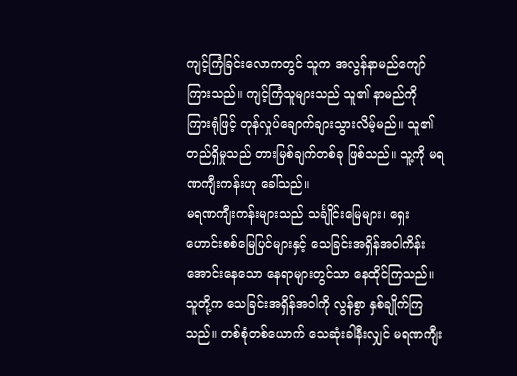ကျင့်ကြံခြင်းလောကတွင် သူက အလွန်နာမည်ကျော်ကြားသည်။ ကျင့်ကြံသူများသည် သူ၏ နာမည်ကို ကြားရုံဖြင့် တုန်လှုပ်ချောက်ချားသွားလိမ့်မည်။ သူ၏ တည်ရှိမှုသည် တားမြစ်ချက်တစ်ခု ဖြစ်သည်။ သူ့ကို မရဏကျီးကန်းဟု ခေါ်သည်။
မရဏကျီးကန်းများသည် သင်္ချိုင်းမြေများ၊ ရှေးဟောင်းစစ်မြေပြင်များနှင့် သေခြင်းအရှိန်အဝါကိန်းအောင်းနေသော နေရာများတွင်သာ နေထိုင်ကြသည်။ သူတို့က သေခြင်းအရှိန်အဝါကို လွန်စွာ နှစ်ချိုက်ကြသည်။ တစ်စုံတစ်ယောက် သေဆုံးခါနီးလျှင် မရဏကျီး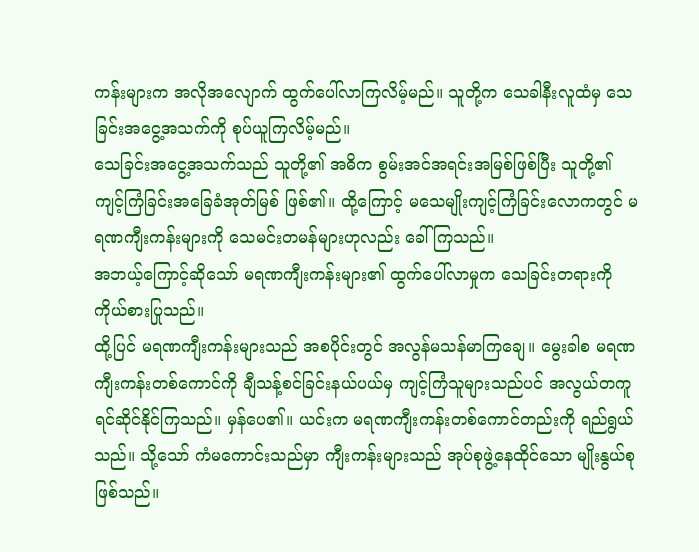ကန်းများက အလိုအလျောက် ထွက်ပေါ်လာကြလိမ့်မည်။ သူတို့က သေခါနီးလူထံမှ သေခြင်းအငွေ့အသက်ကို စုပ်ယူကြလိမ့်မည်။
သေခြင်းအငွေ့အသက်သည် သူတို့၏ အဓိက စွမ်းအင်အရင်းအမြစ်ဖြစ်ပြီး သူတို့၏ ကျင့်ကြံခြင်းအခြေခံအုတ်မြစ် ဖြစ်၏။ ထို့ကြောင့် မသေမျိုးကျင့်ကြံခြင်းလောကတွင် မရဏကျီးကန်းများကို သေမင်းတမန်များဟုလည်း ခေါ်ကြသည်။
အဘယ့်ကြောင့်ဆိုသော် မရဏကျီးကန်းများ၏ ထွက်ပေါ်လာမှုက သေခြင်းတရားကို ကိုယ်စားပြုသည်။
ထို့ပြင် မရဏကျီးကန်းများသည် အစပိုင်းတွင် အလွန်မသန်မာကြချေ။ မွေးခါစ မရဏကျီးကန်းတစ်ကောင်ကို ချီသန့်စင်ခြင်းနယ်ပယ်မှ ကျင့်ကြံသူများသည်ပင် အလွယ်တကူ ရင်ဆိုင်နိုင်ကြသည်။ မှန်ပေ၏။ ယင်းက မရဏကျီးကန်းတစ်ကောင်တည်းကို ရည်ရွယ်သည်။ သို့သော် ကံမကောင်းသည်မှာ ကျီးကန်းများသည် အုပ်စုဖွဲ့နေထိုင်သော မျိုးနွယ်စု ဖြစ်သည်။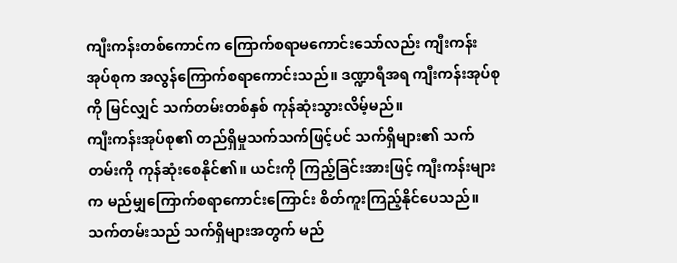ကျီးကန်းတစ်ကောင်က ကြောက်စရာမကောင်းသော်လည်း ကျီးကန်းအုပ်စုက အလွန်ကြောက်စရာကောင်းသည်။ ဒဏ္ဍာရီအရ ကျီးကန်းအုပ်စုကို မြင်လျှင် သက်တမ်းတစ်နှစ် ကုန်ဆုံးသွားလိမ့်မည်။
ကျီးကန်းအုပ်စု၏ တည်ရှိမှုသက်သက်ဖြင့်ပင် သက်ရှိများ၏ သက်တမ်းကို ကုန်ဆုံးစေနိုင်၏။ ယင်းကို ကြည့်ခြင်းအားဖြင့် ကျီးကန်းများက မည်မျှကြောက်စရာကောင်းကြောင်း စိတ်ကူးကြည့်နိုင်ပေသည်။
သက်တမ်းသည် သက်ရှိများအတွက် မည်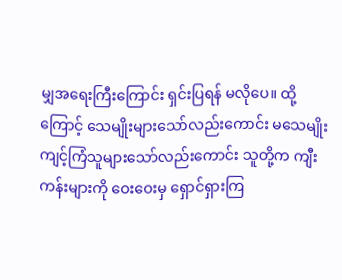မျှအရေးကြီးကြောင်း ရှင်းပြရန် မလိုပေ။ ထို့ကြောင့် သေမျိုးများသော်လည်းကောင်း မသေမျိုးကျင့်ကြံသူများသော်လည်းကောင်း သူတို့က ကျီးကန်းများကို ဝေးဝေးမှ ရှောင်ရှားကြ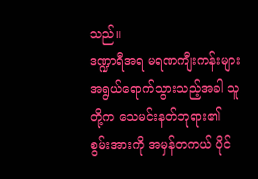သည်။
ဒဏ္ဍာရီအရ မရဏကျီးကန်းများ အရွယ်ရောက်သွားသည့်အခါ သူတို့က သေမင်းနတ်ဘုရား၏ စွမ်းအားကို အမှန်တကယ် ပိုင်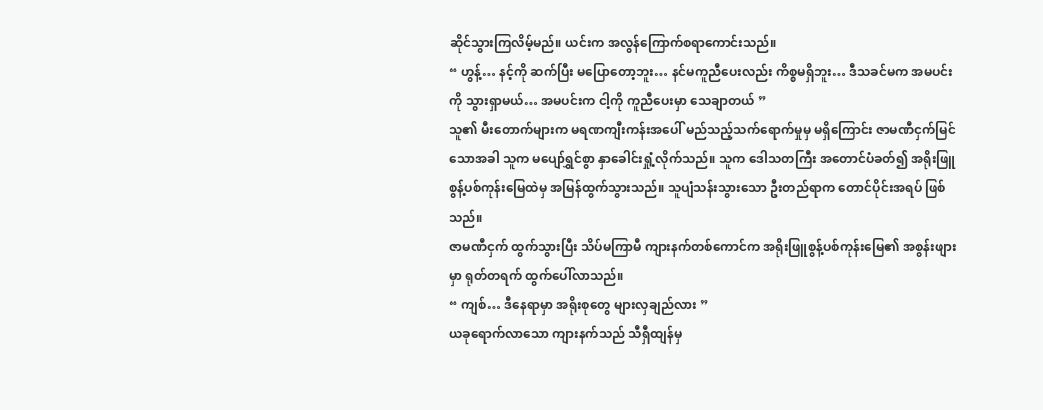ဆိုင်သွားကြလိမ့်မည်။ ယင်းက အလွန်ကြောက်စရာကောင်းသည်။
“ ဟွန့်… နင့်ကို ဆက်ပြီး မပြောတော့ဘူး… နင်မကူညီပေးလည်း ကိစ္စမရှိဘူး… ဒီသခင်မက အမပင်းကို သွားရှာမယ်… အမပင်းက ငါ့ကို ကူညီပေးမှာ သေချာတယ် ”
သူ၏ မီးတောက်များက မရဏကျီးကန်းအပေါ် မည်သည့်သက်ရောက်မှုမှ မရှိကြောင်း ဇာမဏီငှက်မြင်သောအခါ သူက မပျော်ရွှင်စွာ နှာခေါင်းရှုံ့လိုက်သည်။ သူက ဒေါသတကြီး အတောင်ပံခတ်၍ အရိုးဖြူစွန့်ပစ်ကုန်းမြေထဲမှ အမြန်ထွက်သွားသည်။ သူပျံသန်းသွားသော ဦးတည်ရာက တောင်ပိုင်းအရပ် ဖြစ်သည်။
ဇာမဏီငှက် ထွက်သွားပြီး သိပ်မကြာမီ ကျားနက်တစ်ကောင်က အရိုးဖြူစွန့်ပစ်ကုန်းမြေ၏ အစွန်းဖျားမှာ ရုတ်တရက် ထွက်ပေါ်လာသည်။
“ ကျစ်… ဒီနေရာမှာ အရိုးစုတွေ များလှချည်လား ”
ယခုရောက်လာသော ကျားနက်သည် သီရှီထျန်မှ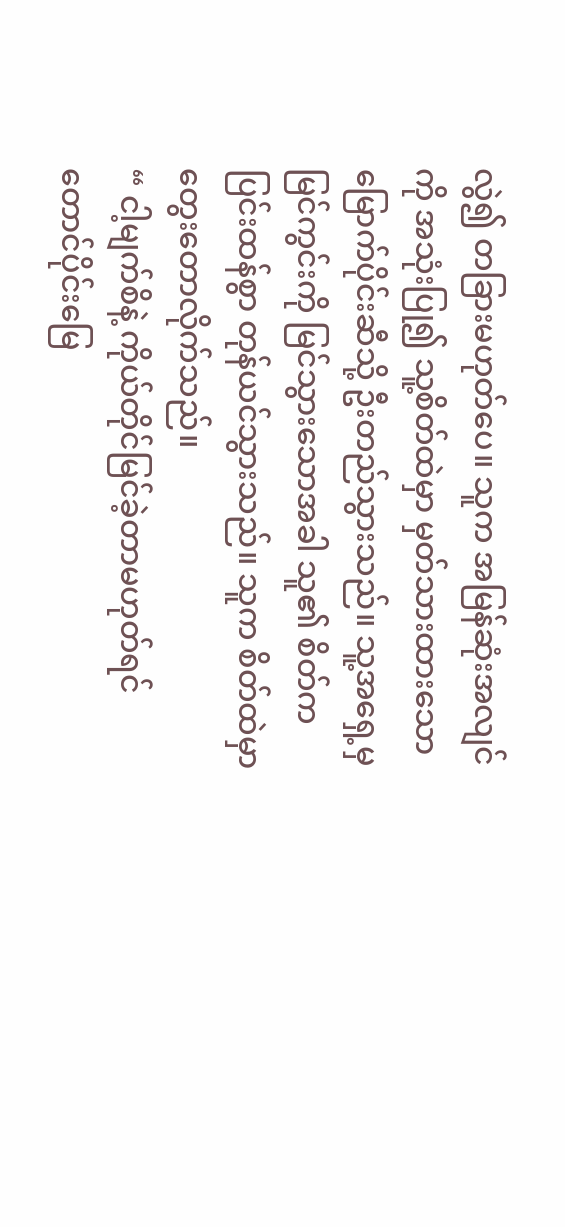လွဲ၍ တခြားမဟုတ်ပေ။ သူက အမြန်ဆုံးအလျင်ကို အသုံးပြု၍ သူ့စိတ်ထဲမှာ မှတ်သားထားသော မြောက်ပိုင်းဆီသို့ ဦးတည်သွားသည်။ သူ့အရှေ့မှ မြင်ကွင်းကို မြင်သွားသောအခါ သူ၏ စိတ်က ပြင်းထန်စွာ တုန်ယင်သွားသည်။ သူက စိတ်ထဲမှာ တွေးတောလိုက်သည်။
“ ငါ့မျက်စိနဲ့ ကိုယ်တိုင်မြင်ခဲ့တာမဟုတ်ရင် တောင်ပိုင်းမြေ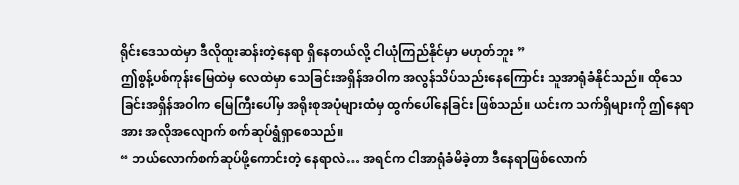ရိုင်းဒေသထဲမှာ ဒီလိုထူးဆန်းတဲ့နေရာ ရှိနေတယ်လို့ ငါယုံကြည်နိုင်မှာ မဟုတ်ဘူး ”
ဤစွန့်ပစ်ကုန်းမြေထဲမှ လေထဲမှာ သေခြင်းအရှိန်အဝါက အလွန်သိပ်သည်းနေကြောင်း သူအာရုံခံနိုင်သည်။ ထိုသေခြင်းအရှိန်အဝါက မြေကြီးပေါ်မှ အရိုးစုအပုံများထံမှ ထွက်ပေါ်နေခြင်း ဖြစ်သည်။ ယင်းက သက်ရှိများကို ဤနေရာအား အလိုအလျောက် စက်ဆုပ်ရွံရှာစေသည်။
“ ဘယ်လောက်စက်ဆုပ်ဖို့ကောင်းတဲ့ နေရာလဲ… အရင်က ငါအာရုံခံမိခဲ့တာ ဒီနေရာဖြစ်လောက်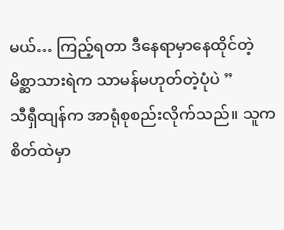မယ်… ကြည့်ရတာ ဒီနေရာမှာနေထိုင်တဲ့ မိစ္ဆာသားရဲက သာမန်မဟုတ်တဲ့ပုံပဲ ”
သီရှီထျန်က အာရုံစုစည်းလိုက်သည်။ သူက စိတ်ထဲမှာ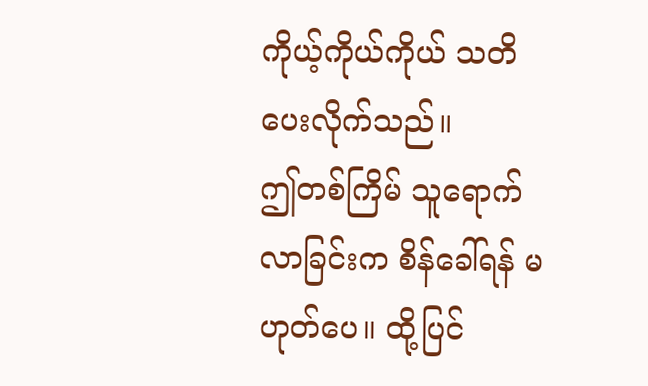ကိုယ့်ကိုယ်ကိုယ် သတိပေးလိုက်သည်။
ဤတစ်ကြိမ် သူရောက်လာခြင်းက စိန်ခေါ်ရန် မဟုတ်ပေ။ ထို့ပြင်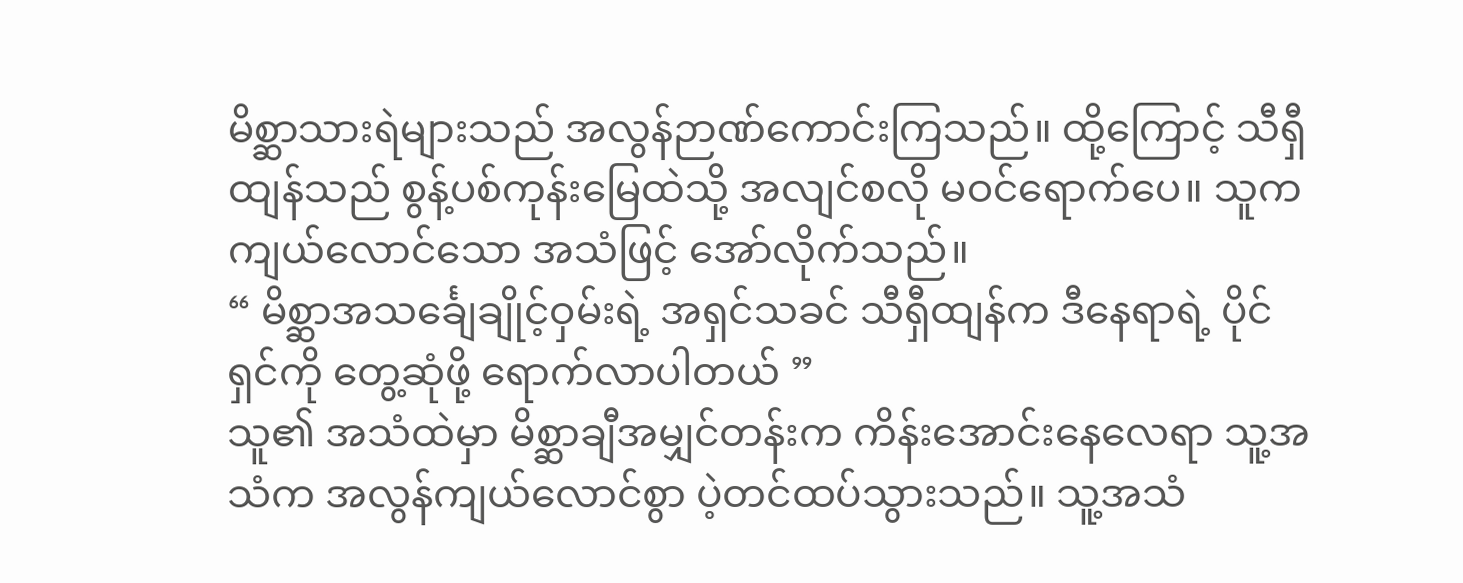မိစ္ဆာသားရဲများသည် အလွန်ဉာဏ်ကောင်းကြသည်။ ထို့ကြောင့် သီရှီထျန်သည် စွန့်ပစ်ကုန်းမြေထဲသို့ အလျင်စလို မဝင်ရောက်ပေ။ သူက ကျယ်လောင်သော အသံဖြင့် အော်လိုက်သည်။
“ မိစ္ဆာအသင်္ချေချိုင့်ဝှမ်းရဲ့ အရှင်သခင် သီရှီထျန်က ဒီနေရာရဲ့ ပိုင်ရှင်ကို တွေ့ဆုံဖို့ ရောက်လာပါတယ် ”
သူ၏ အသံထဲမှာ မိစ္ဆာချီအမျှင်တန်းက ကိန်းအောင်းနေလေရာ သူ့အသံက အလွန်ကျယ်လောင်စွာ ပဲ့တင်ထပ်သွားသည်။ သူ့အသံ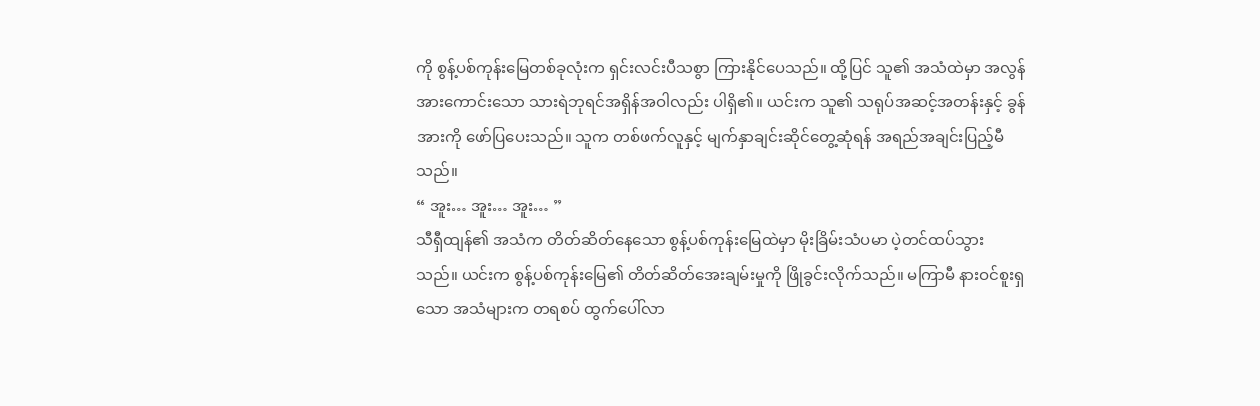ကို စွန့်ပစ်ကုန်းမြေတစ်ခုလုံးက ရှင်းလင်းပီသစွာ ကြားနိုင်ပေသည်။ ထို့ပြင် သူ၏ အသံထဲမှာ အလွန်အားကောင်းသော သားရဲဘုရင်အရှိန်အဝါလည်း ပါရှိ၏။ ယင်းက သူ၏ သရုပ်အဆင့်အတန်းနှင့် ခွန်အားကို ဖော်ပြပေးသည်။ သူက တစ်ဖက်လူနှင့် မျက်နှာချင်းဆိုင်တွေ့ဆုံရန် အရည်အချင်းပြည့်မီသည်။
“ အူး… အူး… အူး… ”
သီရှီထျန်၏ အသံက တိတ်ဆိတ်နေသော စွန့်ပစ်ကုန်းမြေထဲမှာ မိုးခြိမ်းသံပမာ ပဲ့တင်ထပ်သွားသည်။ ယင်းက စွန့်ပစ်ကုန်းမြေ၏ တိတ်ဆိတ်အေးချမ်းမှုကို ဖြိုခွင်းလိုက်သည်။ မကြာမီ နားဝင်စူးရှသော အသံများက တရစပ် ထွက်ပေါ်လာ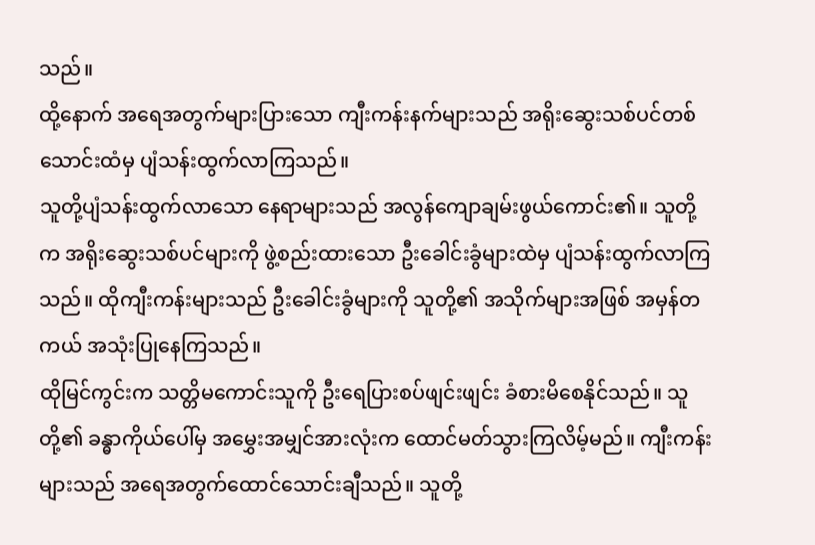သည်။
ထို့နောက် အရေအတွက်များပြားသော ကျီးကန်းနက်များသည် အရိုးဆွေးသစ်ပင်တစ်သောင်းထံမှ ပျံသန်းထွက်လာကြသည်။
သူတို့ပျံသန်းထွက်လာသော နေရာများသည် အလွန်ကျောချမ်းဖွယ်ကောင်း၏။ သူတို့က အရိုးဆွေးသစ်ပင်များကို ဖွဲ့စည်းထားသော ဦးခေါင်းခွံများထဲမှ ပျံသန်းထွက်လာကြသည်။ ထိုကျီးကန်းများသည် ဦးခေါင်းခွံများကို သူတို့၏ အသိုက်များအဖြစ် အမှန်တကယ် အသုံးပြုနေကြသည်။
ထိုမြင်ကွင်းက သတ္တိမကောင်းသူကို ဦးရေပြားစပ်ဖျင်းဖျင်း ခံစားမိစေနိုင်သည်။ သူတို့၏ ခန္ဓာကိုယ်ပေါ်မှ အမွှေးအမျှင်အားလုံးက ထောင်မတ်သွားကြလိမ့်မည်။ ကျီးကန်းများသည် အရေအတွက်ထောင်သောင်းချီသည်။ သူတို့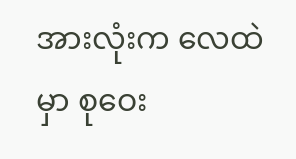အားလုံးက လေထဲမှာ စုဝေး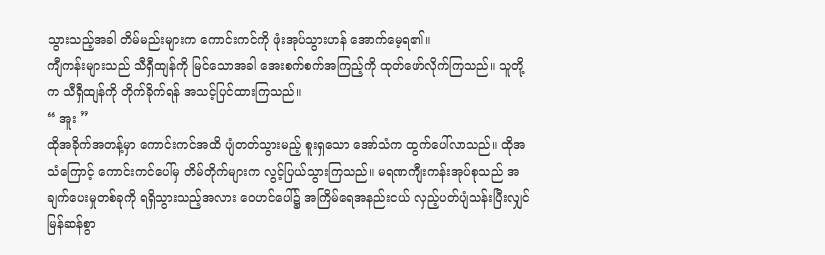သွားသည့်အခါ တိမ်မည်းများက ကောင်းကင်ကို ဖုံးအုပ်သွားဟန် အောက်မေ့ရ၏။
ကျီကန်းများသည် သီရှီထျန်ကို မြင်သောအခါ အေးစက်စက်အကြည့်ကို ထုတ်ဖော်လိုက်ကြသည်။ သူတို့က သီရှီထျန်ကို တိုက်ခိုက်ရန် အသင့်ပြင်ထားကြသည်။
“ အူး ”
ထိုအခိုက်အတန့်မှာ ကောင်းကင်အထိ ပျံတတ်သွားမည့် စူးရှသော အော်သံက ထွက်ပေါ်လာသည်။ ထိုအသံကြောင့် ကောင်းကင်ပေါ်မှ တိမ်တိုက်များက လွင့်ပြယ်သွားကြသည်။ မရဏကျီးကန်းအုပ်စုသည် အချက်ပေးမှုတစ်ခုကို ရရှိသွားသည့်အလား ဝေဟင်ပေါ်၌ အကြိမ်ရေအနည်းငယ် လှည့်ပတ်ပျံသန်းပြီးလျှင် မြန်ဆန်စွာ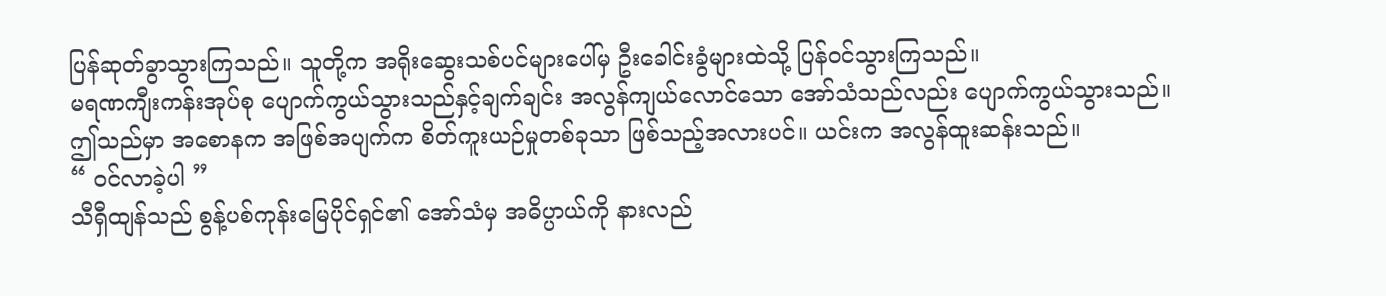ပြန်ဆုတ်ခွာသွားကြသည်။ သူတို့က အရိုးဆွေးသစ်ပင်များပေါ်မှ ဦးခေါင်းခွံများထဲသို့ ပြန်ဝင်သွားကြသည်။
မရဏကျီးကန်းအုပ်စု ပျောက်ကွယ်သွားသည်နှင့်ချက်ချင်း အလွန်ကျယ်လောင်သော အော်သံသည်လည်း ပျောက်ကွယ်သွားသည်။
ဤသည်မှာ အစောနက အဖြစ်အပျက်က စိတ်ကူးယဉ်မှုတစ်ခုသာ ဖြစ်သည့်အလားပင်။ ယင်းက အလွန်ထူးဆန်းသည်။
“ ဝင်လာခဲ့ပါ ”
သီရှီထျန်သည် စွန့်ပစ်ကုန်းမြေပိုင်ရှင်၏ အော်သံမှ အဓိပ္ပာယ်ကို နားလည်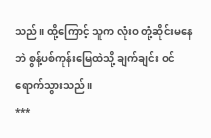သည်။ ထို့ကြောင့် သူက လုံးဝ တုံ့ဆိုင်းမနေဘဲ စွန့်ပစ်ကုန်းမြေထဲသို့ ချက်ချင်း ဝင်ရောက်သွားသည်။
***